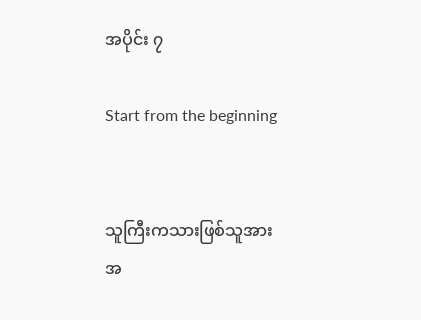အပိုင်း ၇

Start from the beginning


သူကြီးကသားဖြစ်သူအား အ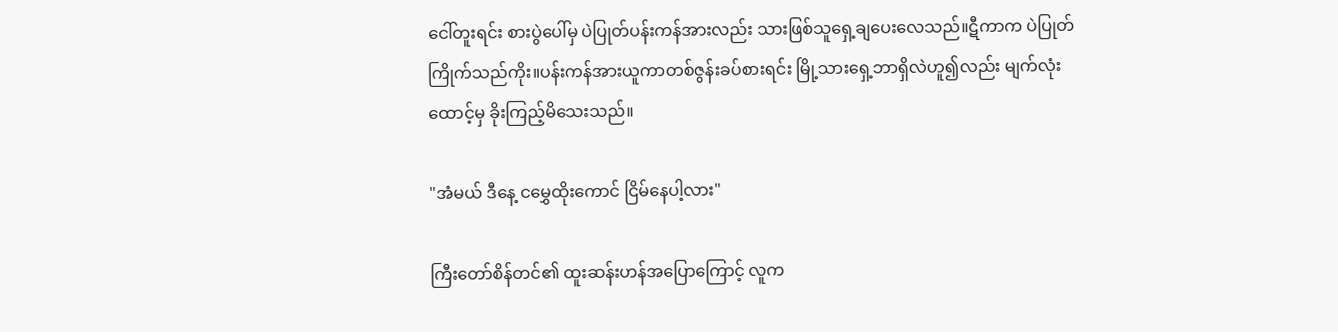ငေါ်တူးရင်း စားပွဲပေါ်မှ ပဲပြုတ်ပန်းကန်အားလည်း သားဖြစ်သူရှေ့ချပေးလေသည်။ဋီကာက ပဲပြုတ်ကြိုက်သည်ကိုး။ပန်းကန်အားယူကာတစ်ဇွန်းခပ်စားရင်း မြို့သားရှေ့ဘာရှိလဲဟူ၍လည်း မျက်လုံးထောင့်မှ ခိုးကြည့်မိသေးသည်။

"အံမယ် ဒီနေ့ ငမွှေထိုးကောင် ငြိမ်နေပါ့လား"

ကြီးတော်စိန်တင်၏ ထူးဆန်းဟန်အပြောကြောင့် လူက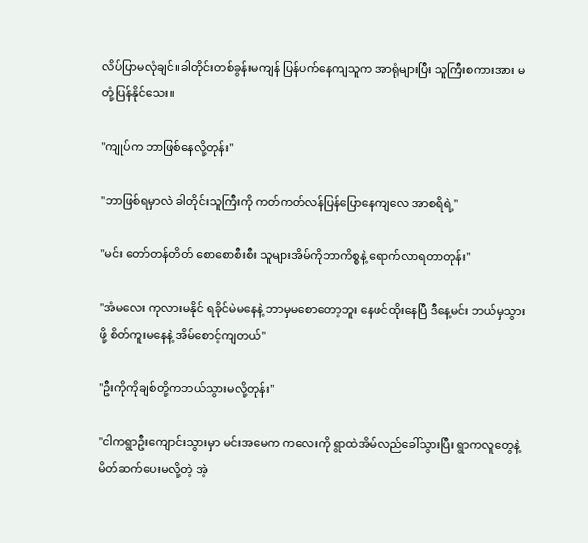လိပ်ပြာမလုံချင်။ခါတိုင်းတစ်ခွန်းမကျန် ပြန်ပက်နေကျသူက အာရုံများပြီး သူကြီးစကားအား မတုံ့ပြန်နိုင်သေး။

"ကျုပ်က ဘာဖြစ်နေလို့တုန်း"

"ဘာဖြစ်ရမှာလဲ ခါတိုင်းသူကြီးကို ကတ်ကတ်လန်ပြန်ပြောနေကျလေ အာစရိရဲ့"

"မင်း တော်တန်တိတ် စောစောစီးစီး သူများအိမ်ကိုဘာကိစ္စနဲ့ ရောက်လာရတာတုန်း"

"အံမလေး ကုလားမနိုင် ရခိုင်မဲမနေနဲ့ ဘာမှမစောတော့ဘူး နေဖင်ထိုးနေပြီ ဒီနေ့မင်း ဘယ်မှသွားဖို့ စိတ်ကူးမနေနဲ့ အိမ်စောင့်ကျတယ်"

"ဦးကိုကိုချစ်တို့ကဘယ်သွားမလို့တုန်း"

"ငါကရွာဦးကျောင်းသွားမှာ မင်းအမေက ကလေးကို ရွာထဲအိမ်လည်ခေါ်သွားပြီး ရွာကလူတွေနဲ့ မိတ်ဆက်ပေးမလို့တဲ့ အဲ့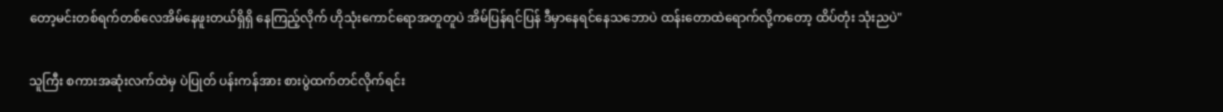တော့မင်းတစ်ရက်တစ်လေအိမ်နေဖူးတယ်ရှိရှိ နေကြည့်လိုက် ဟိုသုံးကောင်ရောအတူတူပဲ အိမ်ပြန်ရင်ပြန် ဒီမှာနေရင်နေသဘောပဲ ထန်းတောထဲရောက်လို့ကတော့ ထိပ်တုံး သုံးညပဲ"

သူကြီး စကားအဆုံးလက်ထဲမှ ပဲပြုတ် ပန်းကန်အား စားပွဲထက်တင်လိုက်ရင်း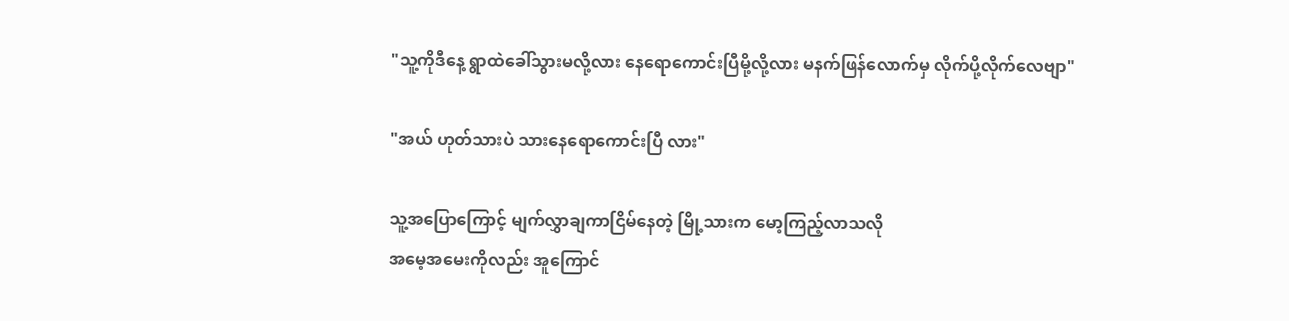"သူ့ကိုဒီနေ့ ရွာထဲခေါ်သွားမလို့လား နေရောကောင်းပြီမို့လို့လား မနက်ဖြန်လောက်မှ လိုက်ပို့လိုက်လေဗျာ"

"အယ် ဟုတ်သားပဲ သားနေရောကောင်းပြီ လား"

သူ့အပြောကြောင့် မျက်လွှာချကာငြိမ်နေတဲ့ မြို့သားက မော့ကြည့်လာသလို
အမေ့အမေးကိုလည်း အူကြောင်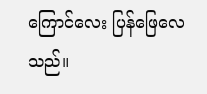ကြောင်လေး ပြန်ဖြေလေသည်။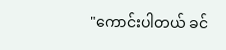"ကောင်းပါတယ် ခင်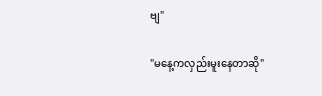ဗျ"

"မနေ့ကလှည်းမူးနေတာဆို"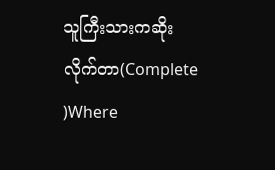သူကြီးသားကဆိုးလိုက်တာ(Complete )Where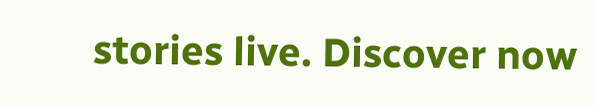stories live. Discover now